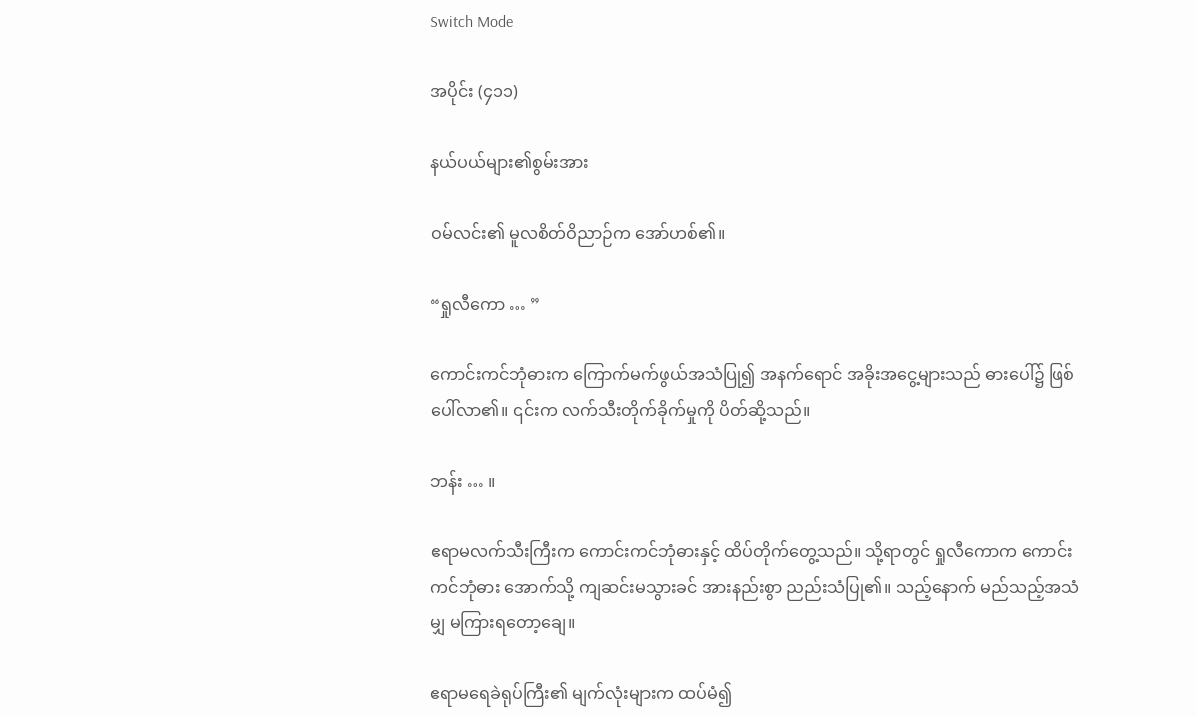Switch Mode

အပိုင်း (၄၁၁)

နယ်ပယ်များ၏စွမ်းအား

ဝမ်လင်း၏ မူလစိတ်ဝိညာဉ်က အော်ဟစ်၏။

“ရှုလီကော … ”

ကောင်းကင်ဘုံဓားက ကြောက်မက်ဖွယ်အသံပြု၍ အနက်ရောင် အခိုးအငွေ့များသည် ဓားပေါ်၌ ဖြစ်ပေါ်လာ၏။ ၎င်းက လက်သီးတိုက်ခိုက်မှုကို ပိတ်ဆို့သည်။

ဘန်း … ။

ဧရာမလက်သီးကြီးက ကောင်းကင်ဘုံဓားနှင့် ထိပ်တိုက်တွေ့သည်။ သို့ရာတွင် ရှုလီကောက ကောင်းကင်ဘုံဓား အောက်သို့ ကျဆင်းမသွားခင် အားနည်းစွာ ညည်းသံပြု၏။ သည့်နောက် မည်သည့်အသံမျှ မကြားရတော့ချေ။

ဧရာမရေခဲရုပ်ကြီး၏ မျက်လုံးများက ထပ်မံ၍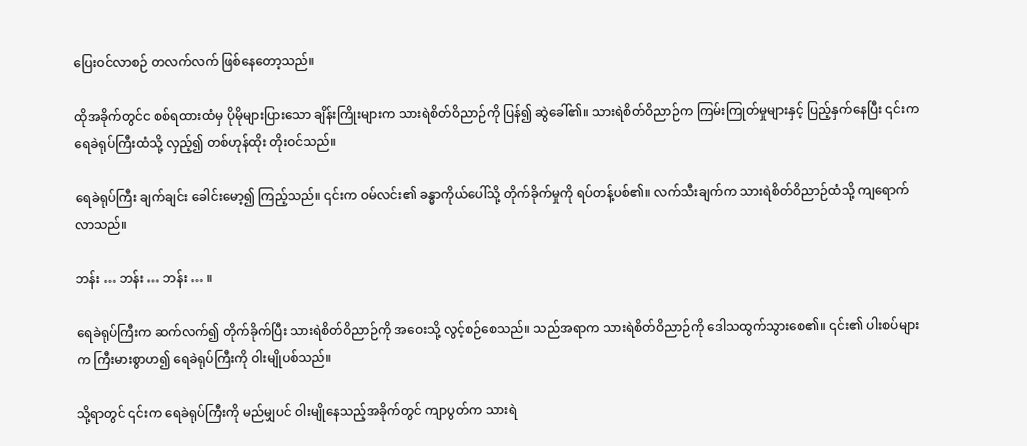ပြေးဝင်လာစဉ် တလက်လက် ဖြစ်နေတော့သည်။

ထိုအခိုက်တွင်င စစ်ရထားထံမှ ပိုမိုများပြားသော ချိန်းကြိုးများက သားရဲစိတ်ဝိညာဉ်ကို ပြန်၍ ဆွဲခေါ်၏။ သားရဲစိတ်ဝိညာဉ်က ကြမ်းကြုတ်မှုများနှင့် ပြည့်နှက်နေပြီး ၎င်းက ရေခဲရုပ်ကြီးထံသို့ လှည့်၍ တစ်ဟုန်ထိုး တိုးဝင်သည်။

ရေခဲရုပ်ကြီး ချက်ချင်း ခေါင်းမော့၍ ကြည့်သည်။ ၎င်းက ဝမ်လင်း၏ ခန္ဓာကိုယ်ပေါ်သို့ တိုက်ခိုက်မှုကို ရပ်တန့်ပစ်၏။ လက်သီးချက်က သားရဲစိတ်ဝိညာဉ်ထံသို့ ကျရောက်လာသည်။

ဘန်း … ဘန်း … ဘန်း … ။

ရေခဲရုပ်ကြီးက ဆက်လက်၍ တိုက်ခိုက်ပြီး သားရဲစိတ်ဝိညာဉ်ကို အဝေးသို့ လွင့်စဉ်စေသည်။ သည်အရာက သားရဲစိတ်ဝိညာဉ်ကို ဒေါသထွက်သွားစေ၏။ ၎င်း၏ ပါးစပ်များက ကြီးမားစွာဟ၍ ရေခဲရုပ်ကြီးကို ဝါးမျိုပစ်သည်။

သို့ရာတွင် ၎င်းက ရေခဲရုပ်ကြီးကို မည်မျှပင် ဝါးမျိုနေသည့်အခိုက်တွင် ကျာပွတ်က သားရဲ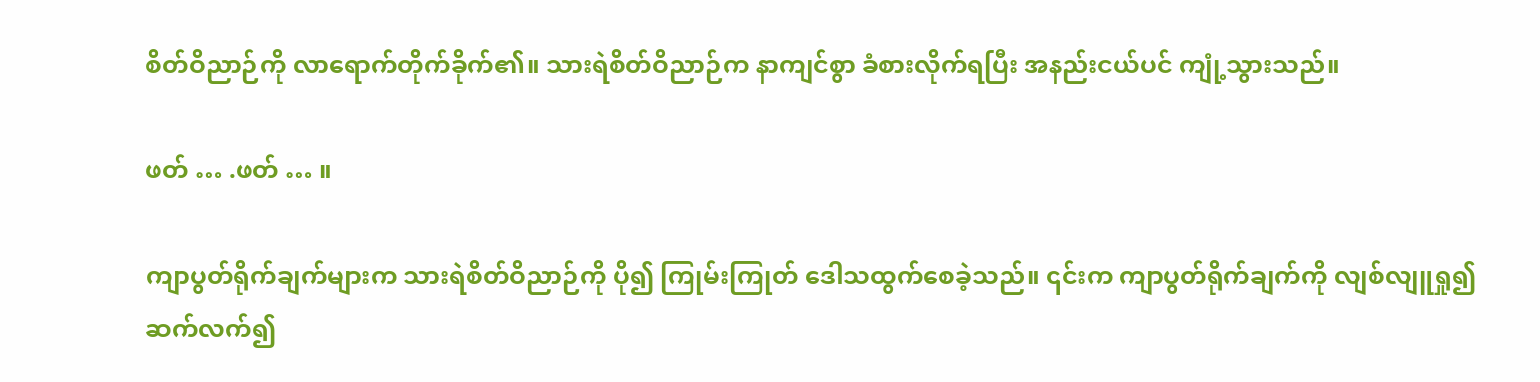စိတ်ဝိညာဉ်ကို လာရောက်တိုက်ခိုက်၏။ သားရဲစိတ်ဝိညာဉ်က နာကျင်စွာ ခံစားလိုက်ရပြီး အနည်းငယ်ပင် ကျုံ့သွားသည်။

ဖတ် … .ဖတ် … ။

ကျာပွတ်ရိုက်ချက်များက သားရဲစိတ်ဝိညာဉ်ကို ပို၍ ကြုမ်းကြုတ် ဒေါသထွက်စေခဲ့သည်။ ၎င်းက ကျာပွတ်ရိုက်ချက်ကို လျစ်လျူရှု၍ ဆက်လက်၍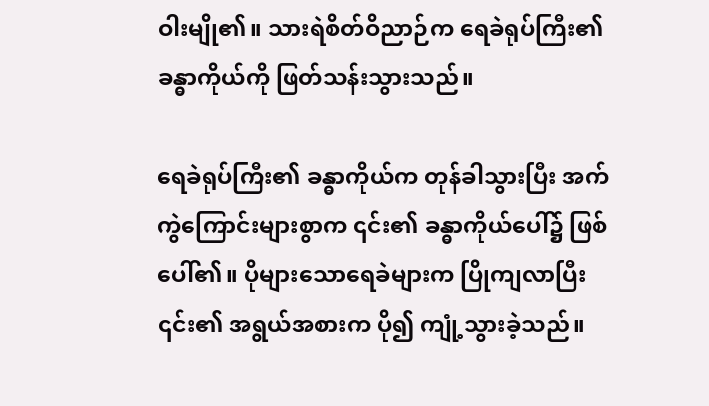ဝါးမျို၏။ သားရဲစိတ်ဝိညာဉ်က ရေခဲရုပ်ကြီး၏ ခန္ဓာကိုယ်ကို ဖြတ်သန်းသွားသည်။

ရေခဲရုပ်ကြီး၏ ခန္ဓာကိုယ်က တုန်ခါသွားပြီး အက်ကွဲကြောင်းများစွာက ၎င်း၏ ခန္ဓာကိုယ်ပေါ်၌ ဖြစ်ပေါ်၏။ ပိုများသောရေခဲများက ပြိုကျလာပြီး ၎င်း၏ အရွယ်အစားက ပို၍ ကျုံ့သွားခဲ့သည်။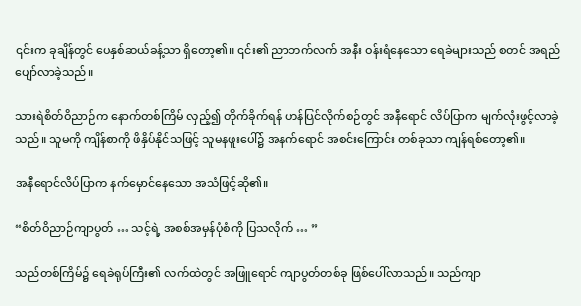၎င်းက ခုချိန်တွင် ပေနှစ်ဆယ်ခန့်သာ ရှိတော့၏။ ၎င်း၏ ညာဘက်လက် အနီး ဝန်းရံနေသော ရေခဲများသည် စတင် အရည်ပျော်လာခဲ့သည်။

သားရဲစိတ်ဝိညာဉ်က နောက်တစ်ကြိမ် လှည့်၍ တိုက်ခိုက်ရန် ဟန်ပြင်လိုက်စဉ်တွင် အနီရောင် လိပ်ပြာက မျက်လုံးဖွင့်လာခဲ့သည်။ သူမကို ကျိန်စာကို ဖိနှိပ်နိုင်သဖြင့် သူမနဖူးပေါ်၌ အနက်ရောင် အစင်းကြောင်း တစ်ခုသာ ကျန်ရစ်တော့၏။

အနီရောင်လိပ်ပြာက နက်မှောင်နေသော အသံဖြင့်ဆို၏။

“စိတ်ဝိညာဉ်ကျာပွတ် … သင့်ရဲ့ အစစ်အမှန်ပုံစံကို ပြသလိုက် … ”

သည်တစ်ကြိမ်၌ ရေခဲရုပ်ကြီး၏ လက်ထဲတွင် အဖြူရောင် ကျာပွတ်တစ်ခု ဖြစ်ပေါ်လာသည်။ သည်ကျာ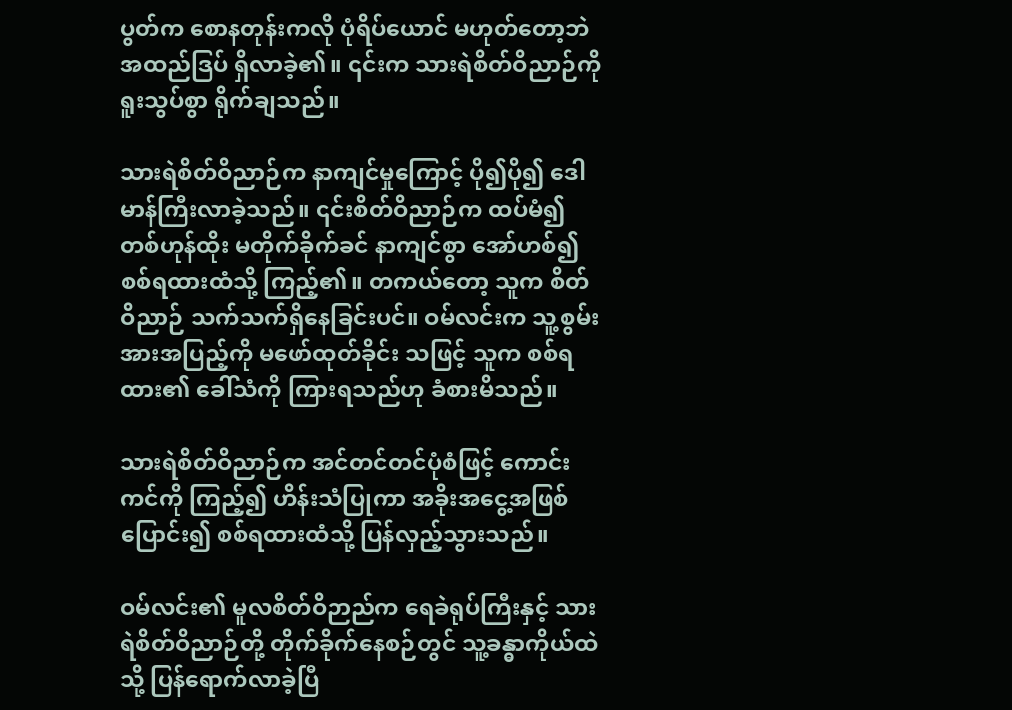ပွတ်က စောနတုန်းကလို ပုံရိပ်ယောင် မဟုတ်တော့ဘဲ အထည်ဒြပ် ရှိလာခဲ့၏။ ၎င်းက သားရဲစိတ်ဝိညာဉ်ကို ရူးသွပ်စွာ ရိုက်ချသည်။

သားရဲစိတ်ဝိညာဉ်က နာကျင်မှုကြောင့် ပို၍ပို၍ ဒေါမာန်ကြီးလာခဲ့သည်။ ၎င်းစိတ်ဝိညာဉ်က ထပ်မံ၍ တစ်ဟုန်ထိုး မတိုက်ခိုက်ခင် နာကျင်စွာ အော်ဟစ်၍ စစ်ရထားထံသို့ ကြည့်၏။ တကယ်တော့ သူက စိတ်ဝိညာဉ် သက်သက်ရှိနေခြင်းပင်။ ဝမ်လင်းက သူ့စွမ်းအားအပြည့်ကို မဖော်ထုတ်ခိုင်း သဖြင့် သူက စစ်ရထား၏ ခေါ်သံကို ကြားရသည်ဟု ခံစားမိသည်။

သားရဲစိတ်ဝိညာဉ်က အင်တင်တင်ပုံစံဖြင့် ကောင်းကင်ကို ကြည့်၍ ဟိန်းသံပြုကာ အခိုးအငွေ့အဖြစ် ပြောင်း၍ စစ်ရထားထံသို့ ပြန်လှည့်သွားသည်။

ဝမ်လင်း၏ မူလစိတ်ဝိဉာည်က ရေခဲရုပ်ကြီးနှင့် သားရဲစိတ်ဝိညာဉ်တို့ တိုက်ခိုက်နေစဉ်တွင် သူ့ခန္ဓာကိုယ်ထဲသို့ ပြန်ရောက်လာခဲ့ပြီ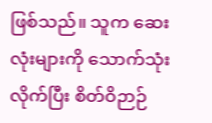ဖြစ်သည်။ သူက ဆေးလုံးများကို သောက်သုံးလိုက်ပြီး စိတ်ဝိဉာဉ်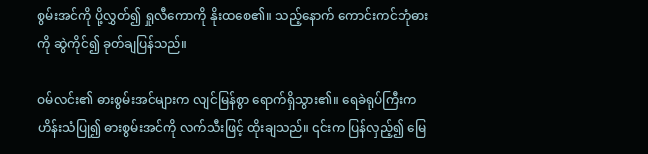စွမ်းအင်ကို ပို့လွှတ်၍ ရှုလီကောကို နိုးထစေ၏။ သည့်နောက် ကောင်းကင်ဘုံဓားကို ဆွဲကိုင်၍ ခုတ်ချပြန်သည်။

ဝမ်လင်း၏ ဓားစွမ်းအင်များက လျင်မြန်စွာ ရောက်ရှိသွား၏။ ရေခဲရုပ်ကြီးက ဟိန်းသံပြု၍ ဓားစွမ်းအင်ကို လက်သီးဖြင့် ထိုးချသည်။ ၎င်းက ပြန်လှည့်၍ မြေ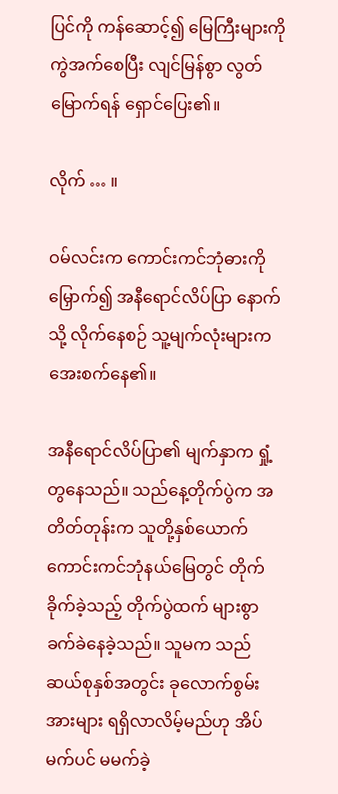ပြင်ကို ကန်ဆောင့်၍ မြေကြီးများကို ကွဲအက်စေပြီး လျင်မြန်စွာ လွတ်မြောက်ရန် ရှောင်ပြေး၏။

လိုက် … ။

ဝမ်လင်းက ကောင်းကင်ဘုံဓားကို မြှောက်၍ အနီရောင်လိပ်ပြာ နောက်သို့ လိုက်နေစဉ် သူ့မျက်လုံးများက အေးစက်နေ၏။

အနီရောင်လိပ်ပြာ၏ မျက်နှာက ရှုံ့တွနေသည်။ သည်နေ့တိုက်ပွဲက အတိတ်တုန်းက သူတို့နှစ်ယောက် ကောင်းကင်ဘုံနယ်မြေတွင် တိုက်ခိုက်ခဲ့သည့် တိုက်ပွဲထက် များစွာ ခက်ခဲနေခဲ့သည်။ သူမက သည်ဆယ်စုနှစ်အတွင်း ခုလောက်စွမ်းအားများ ရရှိလာလိမ့်မည်ဟု အိပ်မက်ပင် မမက်ခဲ့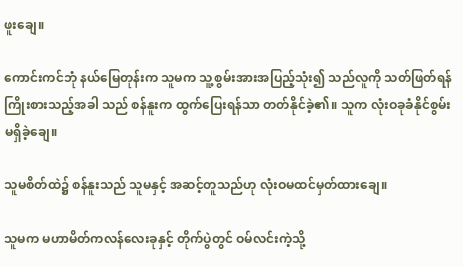ဖူးချေ။

ကောင်းကင်ဘုံ နယ်မြေတုန်းက သူမက သူ့စွမ်းအားအပြည့်သုံး၍ သည်လူကို သတ်ဖြတ်ရန် ကြိုးစားသည့်အခါ သည် စန်နူးက ထွက်ပြေးရန်သာ တတ်နိုင်ခဲ့၏။ သူက လုံးဝခုခံနိုင်စွမ်း မရှိခဲ့ချေ။

သူမစိတ်ထဲ၌ စန်နူးသည် သူမနှင့် အဆင့်တူသည်ဟု လုံးဝမထင်မှတ်ထားချေ။

သူမက မဟာမိတ်ကလန်လေးခုနှင့် တိုက်ပွဲတွင် ဝမ်လင်းကဲ့သို့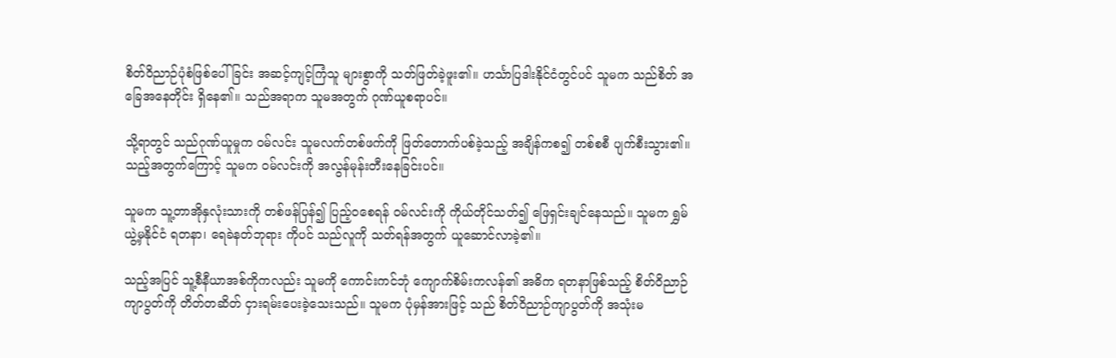စိတ်ဝိညာဉ်ပုံစံဖြစ်ပေါ်ခြင်း အဆင့်ကျင့်ကြံသူ များစွာကို သတ်ဖြတ်ခဲ့ဖူး၏။ ဟင်္သာပြဒါးနိုင်ငံတွင်ပင် သူမက သည်စိတ် အခြေအနေတိုင်း ရှိနေ၏။ သည်အရာက သူမအတွက် ဂုဏ်ယူစရာပင်။

သို့ရာတွင် သည်ဂုဏ်ယူမှုက ဝမ်လင်း သူမလက်တစ်ဖက်ကို ဖြတ်တောက်ပစ်ခဲ့သည့် အချိန်ကစ၍ တစ်စစီ ပျက်စီးသွား၏။ သည့်အတွက်ကြောင့် သူမက ဝမ်လင်းကို အလွန်မုန်းတီးနေခြင်းပင်။

သူမက သူ့တာအိုနှလုံးသားကို တစ်ဖန်ပြန်၍ ပြည့်ဝစေရန် ဝမ်လင်းကို ကိုယ်တိုင်သတ်၍ ဖြေရှင်းချင်နေသည်။ သူမက ရွှမ်ယွဲ့မှနိုင်ငံ ရတနာ၊ ရေခဲနတ်ဘုရား ကိုပင် သည်လူကို သတ်ရန်အတွက် ယူဆောင်လာခဲ့၏။

သည့်အပြင် သူ့စီနီယာအစ်ကိုကလည်း သူမကို ကောင်းကင်ဘုံ ကျောက်စိမ်းကလန်၏ အဓိက ရတနာဖြစ်သည့် စိတ်ဝိညာဉ်ကျာပွတ်ကို တိတ်တဆိတ် ငှားရမ်းပေးခဲ့သေးသည်။ သူမက ပုံမှန်အားဖြင့် သည် စိတ်ဝိညာဉ်ကျာပွတ်ကို အသုံးမ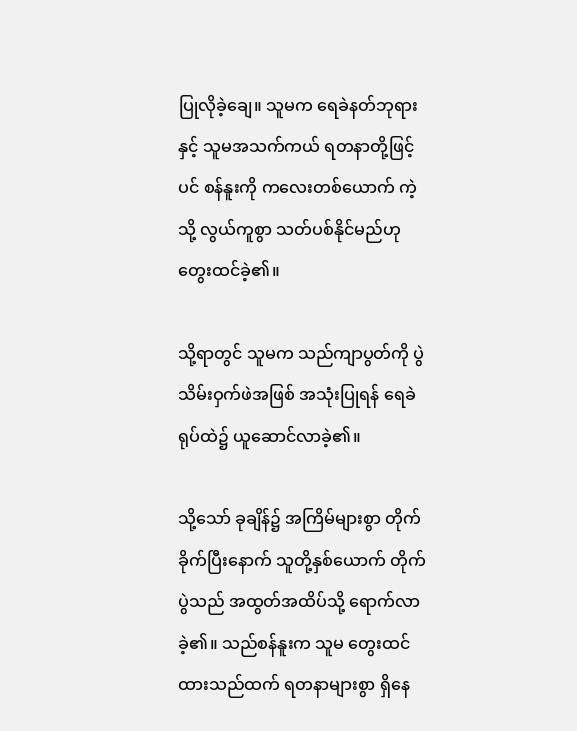ပြုလိုခဲ့ချေ။ သူမက ရေခဲနတ်ဘုရားနှင့် သူမအသက်ကယ် ရတနာတို့ဖြင့်ပင် စန်နူးကို ကလေးတစ်ယောက် ကဲ့သို့ လွယ်ကူစွာ သတ်ပစ်နိုင်မည်ဟု တွေးထင်ခဲ့၏။

သို့ရာတွင် သူမက သည်ကျာပွတ်ကို ပွဲသိမ်းဝှက်ဖဲအဖြစ် အသုံးပြုရန် ရေခဲရုပ်ထဲ၌ ယူဆောင်လာခဲ့၏။

သို့သော် ခုချိန်၌ အကြိမ်များစွာ တိုက်ခိုက်ပြီးနောက် သူတို့နှစ်ယောက် တိုက်ပွဲသည် အထွတ်အထိပ်သို့ ရောက်လာခဲ့၏။ သည်စန်နူးက သူမ တွေးထင်ထားသည်ထက် ရတနာများစွာ ရှိနေ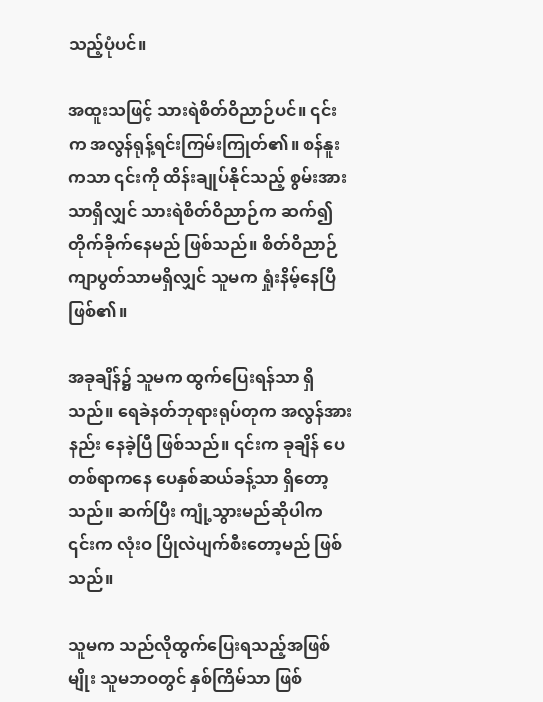သည့်ပုံပင်။

အထူးသဖြင့် သားရဲစိတ်ဝိညာဉ်ပင်။ ၎င်းက အလွန်ရုန့်ရင်းကြမ်းကြုတ်၏။ စန်နူးကသာ ၎င်းကို ထိန်းချုပ်နိုင်သည့် စွမ်းအားသာရှိလျှင် သားရဲစိတ်ဝိညာဉ်က ဆက်၍ တိုက်ခိုက်နေမည် ဖြစ်သည်။ စိတ်ဝိညာဉ်ကျာပွတ်သာမရှိလျှင် သူမက ရှုံးနိမ့်နေပြီ ဖြစ်၏။

အခုချိန်၌ သူမက ထွက်ပြေးရန်သာ ရှိသည်။ ရေခဲနတ်ဘုရားရုပ်တုက အလွန်အားနည်း နေခဲ့ပြီ ဖြစ်သည်။ ၎င်းက ခုချိန် ပေတစ်ရာကနေ ပေနှစ်ဆယ်ခန့်သာ ရှိတော့သည်။ ဆက်ပြီး ကျုံ့သွားမည်ဆိုပါက ၎င်းက လုံးဝ ပြိုလဲပျက်စီးတော့မည် ဖြစ်သည်။

သူမက သည်လိုထွက်ပြေးရသည့်အဖြစ်မျိုး သူမဘဝတွင် နှစ်ကြိမ်သာ ဖြစ်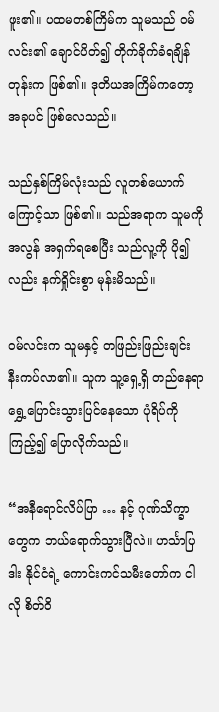ဖူး၏။ ပထမတစ်ကြိမ်က သူမသည် ဝမ်လင်း၏ ချောင်ပိတ်၍ တိုက်ခိုက်ခံရချိန်တုန်းက ဖြစ်၏။ ဒုတိယအကြိမ်ကတော့ အခုပင် ဖြစ်လေသည်။

သည်နှစ်ကြိမ်လုံးသည် လူတစ်ယောက်ကြောင့်သာ ဖြစ်၏။ သည်အရာက သူမကို အလွန် အရှက်ရစေပြီး သည်လူ့ကို ပို၍လည်း နက်ရှိုင်းစွာ မုန်းမိသည်။

ဝမ်လင်းက သူမနှင့် တဖြည်းဖြည်းချင်း နီးကပ်လာ၏။ သူက သူ့ရှေ့ရှိ တည်နေရာ ရွှေ့ပြောင်းသွားပြင်နေသော ပုံရိပ်ကိုကြည့်၍ ပြောလိုက်သည်။

“အနီရောင်လိပ်ပြာ … နင့် ဂုဏ်သိက္ခာတွေက ဘယ်ရောက်သွားပြီလဲ။ ဟင်္သာပြဒါး နိုင်ငံရဲ့ ကောင်းကင်သမီးတော်က ငါလို စိတ်ဝိ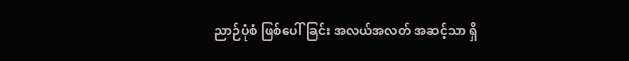ညာဉ်ပုံစံ ဖြစ်ပေါ်ခြင်း အလယ်အလတ် အဆင့်သာ ရှိ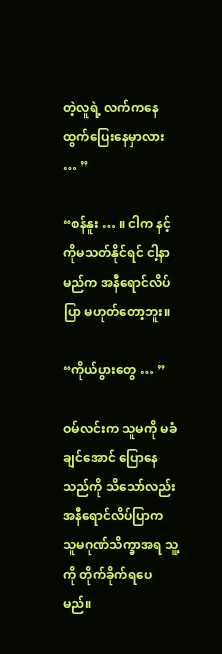တဲ့လူရဲ့ လက်ကနေ ထွက်ပြေးနေမှာလား … ”

“စန်နူး … ။ ငါက နင့်ကိုမသတ်နိုင်ရင် ငါ့နာမည်က အနီရောင်လိပ်ပြာ မဟုတ်တော့ဘူး။

“ကိုယ်ပွားတွေ … ”

ဝမ်လင်းက သူမကို မခံချင်အောင် ပြောနေသည်ကို သိသော်လည်း အနီရောင်လိပ်ပြာက သူမဂုဏ်သိက္ခာအရ သူ့ကို တိုက်ခိုက်ရပေမည်။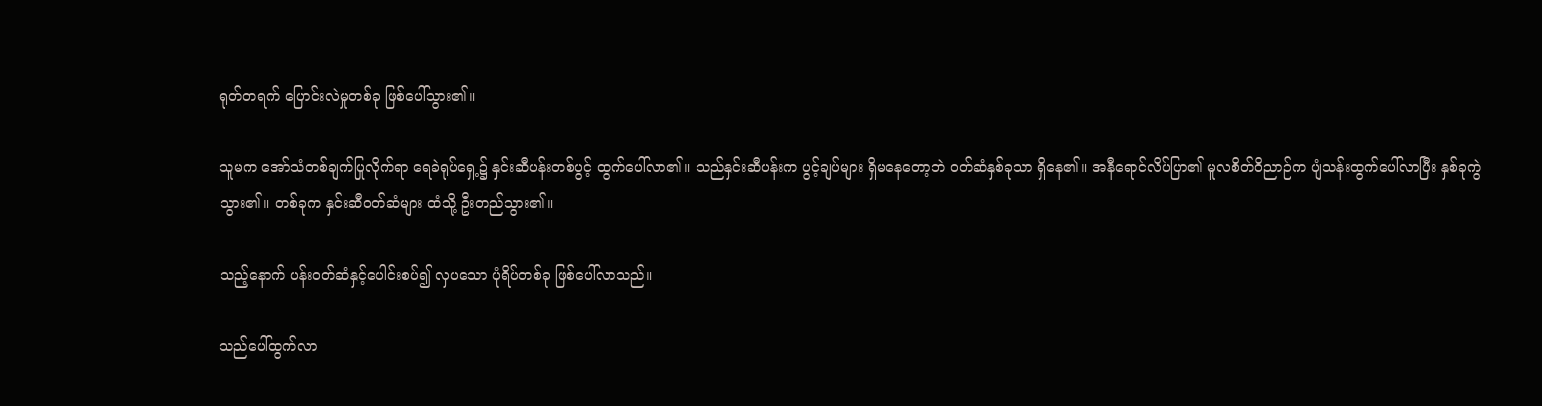ရုတ်တရက် ပြောင်းလဲမှုတစ်ခု ဖြစ်ပေါ်သွား၏။

သူမက အော်သံတစ်ချက်ပြုလိုက်ရာ ရေခဲရုပ်ရှေ့၌ နှင်းဆီပန်းတစ်ပွင့် ထွက်ပေါ်လာ၏။ သည်နှင်းဆီပန်းက ပွင့်ချပ်များ ရှိမနေတော့ဘဲ ဝတ်ဆံနှစ်ခုသာ ရှိနေ၏။ အနီရောင်လိပ်ပြာ၏ မူလစိတ်ဝိညာဉ်က ပျံသန်းထွက်ပေါ်လာပြီး နှစ်ခုကွဲသွား၏။ တစ်ခုက နှင်းဆီဝတ်ဆံများ ထံသို့ ဦးတည်သွား၏။

သည့်နောက် ပန်းဝတ်ဆံနှင့်ပေါင်းစပ်၍ လှပသော ပုံရိပ်တစ်ခု ဖြစ်ပေါ်လာသည်။

သည်ပေါ်ထွက်လာ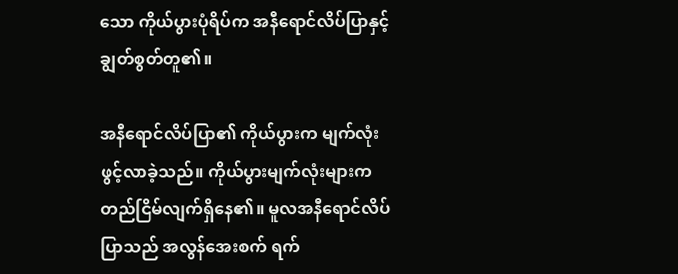သော ကိုယ်ပွားပုံရိပ်က အနီရောင်လိပ်ပြာနှင့် ချွတ်စွတ်တူ၏။

အနီရောင်လိပ်ပြာ၏ ကိုယ်ပွားက မျက်လုံးဖွင့်လာခဲ့သည်။ ကိုယ်ပွားမျက်လုံးများက တည်ငြိမ်လျက်ရှိနေ၏။ မူလအနီရောင်လိပ်ပြာသည် အလွန်အေးစက် ရက်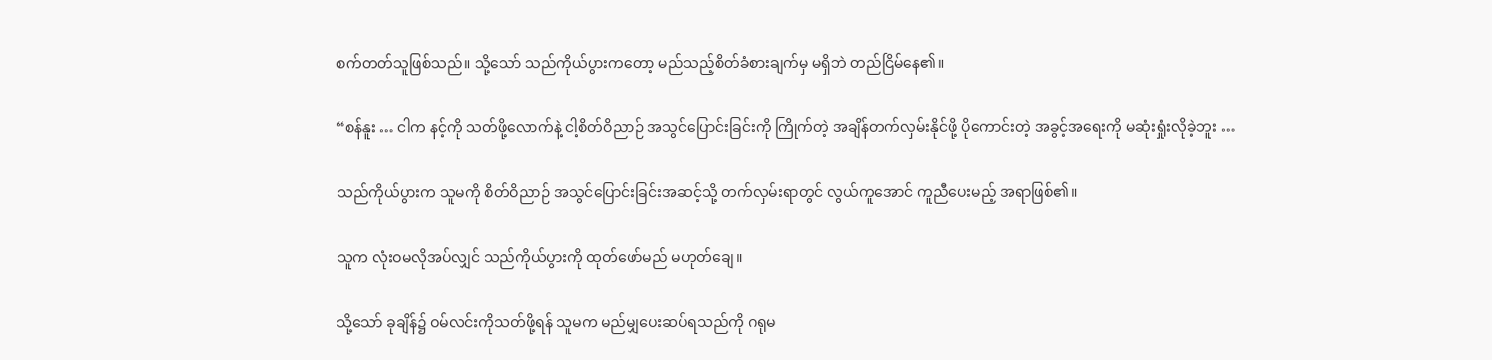စက်တတ်သူဖြစ်သည်။ သို့သော် သည်ကိုယ်ပွားကတော့ မည်သည့်စိတ်ခံစားချက်မှ မရှိဘဲ တည်ငြိမ်နေ၏။

“စန်နူး … ငါက နင့်ကို သတ်ဖို့လောက်နဲ့ ငါ့စိတ်ဝိညာဉ် အသွင်ပြောင်းခြင်းကို ကြိုက်တဲ့ အချိန်တက်လှမ်းနိုင်ဖို့ ပိုကောင်းတဲ့ အခွင့်အရေးကို မဆုံးရှုံးလိုခဲ့ဘူး …

သည်ကိုယ်ပွားက သူမကို စိတ်ဝိညာဉ် အသွင်ပြောင်းခြင်းအဆင့်သို့ တက်လှမ်းရာတွင် လွယ်ကူအောင် ကူညီပေးမည့် အရာဖြစ်၏။

သူက လုံးဝမလိုအပ်လျှင် သည်ကိုယ်ပွားကို ထုတ်ဖော်မည် မဟုတ်ချေ။

သို့သော် ခုချိန်၌ ဝမ်လင်းကိုသတ်ဖို့ရန် သူမက မည်မျှပေးဆပ်ရသည်ကို ဂရုမ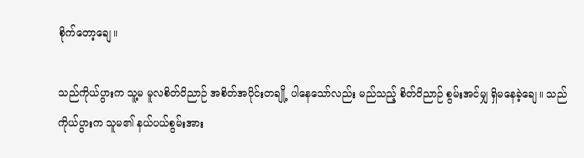စိုက်တော့ချေ။

သည်ကိုယ်ပွားက သူ့မ မူလစိတ်ဝိညာဉ် အစိတ်အပိုင်းတချို့ ပါနေသော်လည်း မည်သည့် စိတ်ဝိညာဉ် စွမ်းအင်မျှ ရှိမနေခဲ့ချေ။ သည်ကိုယ်ပွားက သူမ၏ နယ်ပယ်စွမ်းအား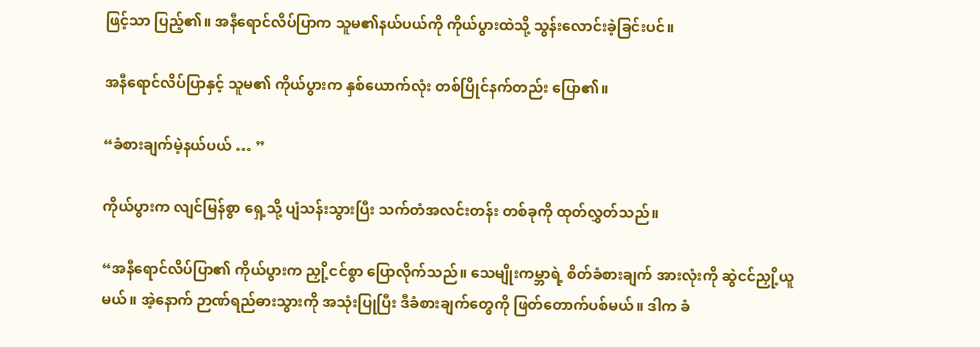ဖြင့်သာ ပြည့်၏။ အနီရောင်လိပ်ပြာက သူမ၏နယ်ပယ်ကို ကိုယ်ပွားထဲသို့ သွန်းလောင်းခဲ့ခြင်းပင်။

အနီရောင်လိပ်ပြာနှင့် သူမ၏ ကိုယ်ပွားက နှစ်ယောက်လုံး တစ်ပြိုင်နက်တည်း ပြော၏။

“ခံစားချက်မဲ့နယ်ပယ် … ”

ကိုယ်ပွားက လျင်မြန်စွာ ရှေ့သို့ ပျံသန်းသွားပြီး သက်တံအလင်းတန်း တစ်ခုကို ထုတ်လွှတ်သည်။

“အနီရောင်လိပ်ပြာ၏ ကိုယ်ပွားက ညှို့ငင်စွာ ပြောလိုက်သည်။ သေမျိုးကမ္ဘာရဲ့ စိတ်ခံစားချက် အားလုံးကို ဆွဲငင်ညှို့ယူမယ်။ အဲ့နောက် ဉာဏ်ရည်ဓားသွားကို အသုံးပြုပြီး ဒီခံစားချက်တွေကို ဖြတ်တောက်ပစ်မယ်။ ဒါက ခံ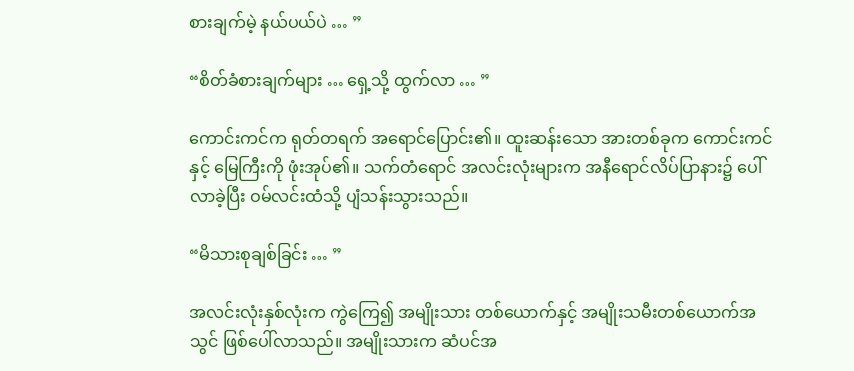စားချက်မဲ့ နယ်ပယ်ပဲ … ”

“စိတ်ခံစားချက်များ … ရှေ့သို့ ထွက်လာ … ”

ကောင်းကင်က ရုတ်တရက် အရောင်ပြောင်း၏။ ထူးဆန်းသော အားတစ်ခုက ကောင်းကင်နှင့် မြေကြီးကို ဖုံးအုပ်၏။ သက်တံရောင် အလင်းလုံးများက အနီရောင်လိပ်ပြာနား၌ ပေါ်လာခဲ့ပြီး ဝမ်လင်းထံသို့ ပျံသန်းသွားသည်။

“မိသားစုချစ်ခြင်း … ”

အလင်းလုံးနှစ်လုံးက ကွဲကြေ၍ အမျိုးသား တစ်ယောက်နှင့် အမျိုးသမီးတစ်ယောက်အသွင် ဖြစ်ပေါ်လာသည်။ အမျိုးသားက ဆံပင်အ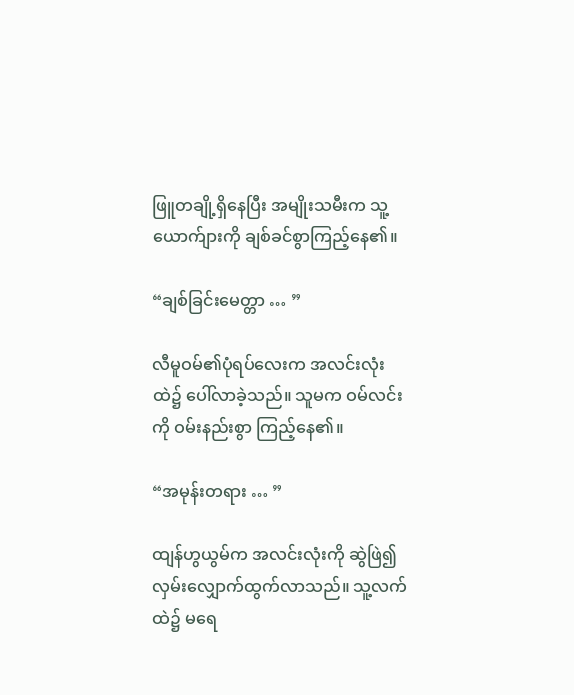ဖြူတချို့ရှိနေပြီး အမျိုးသမီးက သူ့ယောက်ျားကို ချစ်ခင်စွာကြည့်နေ၏။

“ချစ်ခြင်းမေတ္တာ … ”

လီမူဝမ်၏ပုံရပ်လေးက အလင်းလုံးထဲ၌ ပေါ်လာခဲ့သည်။ သူမက ဝမ်လင်းကို ဝမ်းနည်းစွာ ကြည့်နေ၏။

“အမုန်းတရား … ”

ထျန်ဟွယွမ်က အလင်းလုံးကို ဆွဲဖြဲ၍ လှမ်းလျှောက်ထွက်လာသည်။ သူ့လက်ထဲ၌ မရေ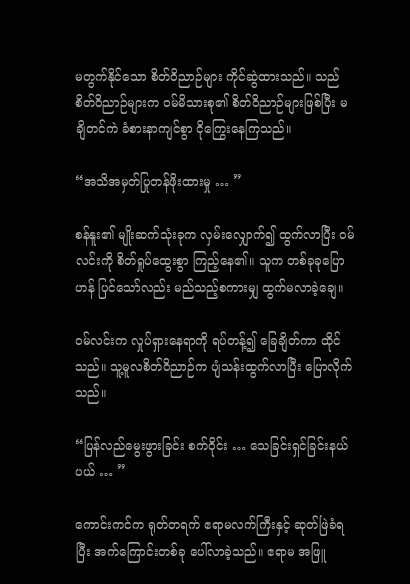မတွက်နိုင်သော စိတ်ဝိညာဉ်များ ကိုင်ဆွဲထားသည်။ သည်စိတ်ဝိညာဉ်များက ဝမ်မိသားစု၏ စိတ်ဝိညာဉ်များဖြစ်ပြီး မချိတင်ကဲ ခံစားနာကျင်စွာ ငိုကြွေးနေကြသည်။

“အသိအမှတ်ပြုတန်ဖိုးထားမှု … ”

စန်နူး၏ မျိုးဆက်သုံးခုက လှမ်းလျှောက်၍ ထွက်လာပြီး ဝမ်လင်းကို စိတ်ရှုပ်ထွေးစွာ ကြည့်နေ၏။ သူက တစ်ခုခုပြောဟန် ပြင်သော်လည်း မည်သည့်စကားမျှ ထွက်မလာခဲ့ချေ။

ဝမ်လင်းက လှုပ်ရှားနေရာကို ရပ်တန့်၍ ခြေချိတ်ကာ ထိုင်သည်။ သူ့မူလစိတ်ဝိညာဉ်က ပျံသန်းထွက်လာပြီး ပြောလိုက်သည်။

“ပြန်လည်မွေးဖွားခြင်း စက်ဝိုင်း … သေခြင်းရှင်ခြင်းနယ်ပယ် … ”

ကောင်းကင်က ရုတ်တရက် ဧရာမလက်ကြီးနှင့် ဆုတ်ဖြဲခံရပြီး အက်ကြောင်းတစ်ခု ပေါ်လာခဲ့သည်။ ဧရာမ အဖြူ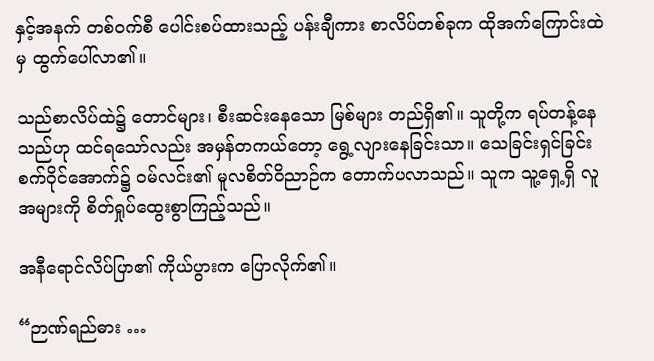နှင့်အနက် တစ်ဝက်စီ ပေါင်းစပ်ထားသည့် ပန်းချီကား စာလိပ်တစ်ခုက ထိုအက်ကြောင်းထဲမှ ထွက်ပေါ်လာ၏။

သည်စာလိပ်ထဲ၌ တောင်များ၊ စီးဆင်းနေသော မြစ်များ တည်ရှိ၏။ သူတို့က ရပ်တန့်နေသည်ဟု ထင်ရသော်လည်း အမှန်တကယ်တော့ ရွေ့လျားနေခြင်းသာ။ သေခြင်းရှင်ခြင်း စက်ဝိုင်အောက်၌ ဝမ်လင်း၏ မူလစိတ်ဝိညာဉ်က တောက်ပလာသည်။ သူက သူ့ရှေ့ရှိ လူအများကို စိတ်ရှုပ်ထွေးစွာကြည့်သည်။

အနီရောင်လိပ်ပြာ၏ ကိုယ်ပွားက ပြောလိုက်၏။

“ဉာဏ်ရည်ဓား …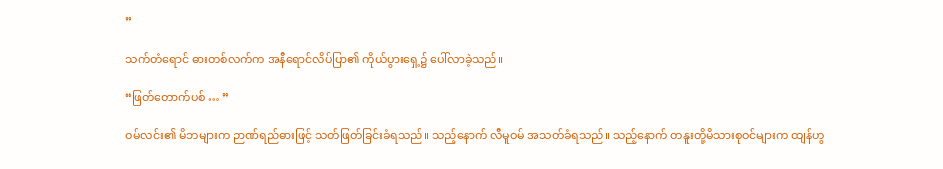”

သက်တံရောင် ဓားတစ်လက်က အနီရောင်လိပ်ပြာ၏ ကိုယ်ပွားရှေ့၌ ပေါ်လာခဲ့သည်။

“ဖြတ်တောက်ပစ် … ”

ဝမ်လင်း၏ မိဘများက ဉာဏ်ရည်ဓားဖြင့် သတ်ဖြတ်ခြင်းခံရသည်။ သည့်နောက် လီမူဝမ် အသတ်ခံရသည်။ သည့်နောက် တနူးတို့မိသားစုဝင်များက ထျန်ဟွ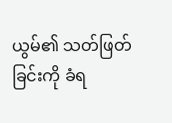ယွမ်၏ သတ်ဖြတ်ခြင်းကို ခံရ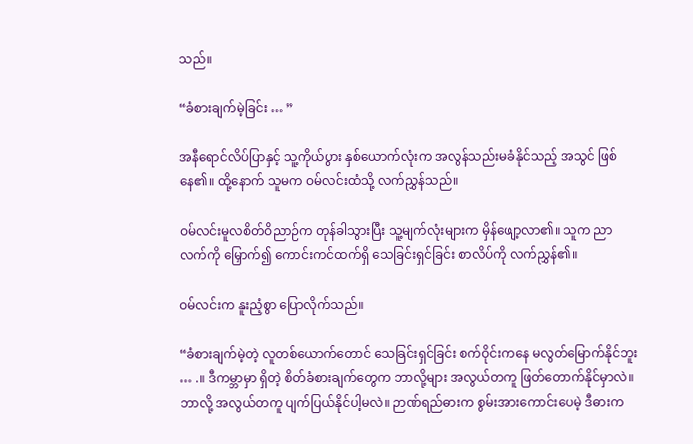သည်။

“ခံစားချက်မဲ့ခြင်း … ”

အနီရောင်လိပ်ပြာနှင့် သူ့ကိုယ်ပွား နှစ်ယောက်လုံးက အလွန်သည်းမခံနိုင်သည့် အသွင် ဖြစ်နေ၏။ ထို့နောက် သူမက ဝမ်လင်းထံသို့ လက်ညွှန်သည်။

ဝမ်လင်းမူလစိတ်ဝိညာဉ်က တုန်ခါသွားပြီး သူ့မျက်လုံးများက မှိန်ဖျော့လာ၏။ သူက ညာလက်ကို မြှောက်၍ ကောင်းကင်ထက်ရှိ သေခြင်းရှင်ခြင်း စာလိပ်ကို လက်ညွှန်၏။

ဝမ်လင်းက နူးညံ့စွာ ပြောလိုက်သည်။

“ခံစားချက်မဲ့တဲ့ လူတစ်ယောက်တောင် သေခြင်းရှင်ခြင်း စက်ဝိုင်းကနေ မလွတ်မြောက်နိုင်ဘူး … .။ ဒီကမ္ဘာမှာ ရှိတဲ့ စိတ်ခံစားချက်တွေက ဘာလို့များ အလွယ်တကူ ဖြတ်တောက်နိုင်မှာလဲ။ ဘာလို့ အလွယ်တကူ ပျက်ပြယ်နိုင်ပါ့မလဲ။ ဉာဏ်ရည်ဓားက စွမ်းအားကောင်းပေမဲ့ ဒီဓားက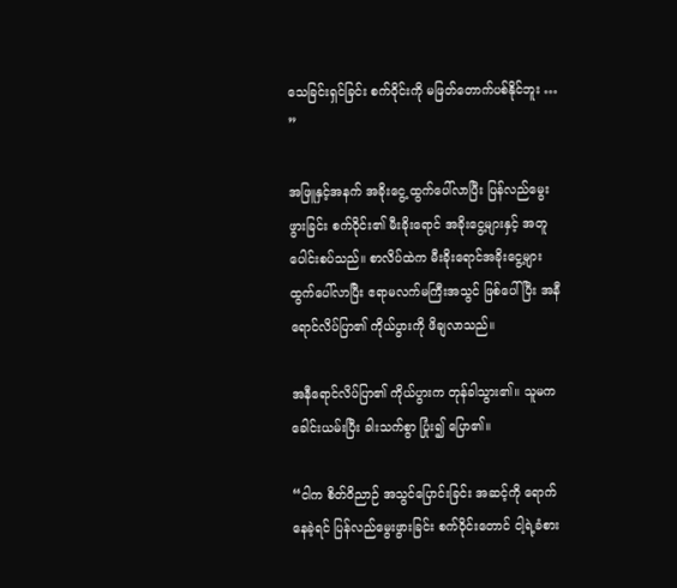သေခြင်းရှင်ခြင်း စက်ဝိုင်းကို မဖြတ်တောက်ပစ်နိုင်ဘူး … ”

အဖြူနှင့်အနက် အခိုးငွေ့ ထွက်ပေါ်လာပြီး ပြန်လည်မွေးဖွားခြင်း စက်ဝိုင်း၏ မီးခိုးရောင် အခိုးငွေ့များနှင့် အတူပေါင်းစပ်သည်။ စာလိပ်ထဲက မီးခိုးရောင်အခိုးငွေ့များ ထွက်ပေါ်လာပြီး ဧရာမလက်မကြီးအသွင် ဖြစ်ပေါ်ပြီး အနီရောင်လိပ်ပြာ၏ ကိုယ်ပွားကို ဖိချလာသည်။

အနီရောင်လိပ်ပြာ၏ ကိုယ်ပွားက တုန်ခါသွား၏။ သူမက ခေါင်းယမ်းပြီး ခါးသက်စွာ ပြုံး၍ ပြော၏။

“ငါက စိတ်ဝိညာဉ် အသွင်ပြောင်းခြင်း အဆင့်ကို ရောက်နေခဲ့ရင် ပြန်လည်မွေးဖွားခြင်း စက်ဝိုင်းတောင် ငါ့ရဲ့ခံစား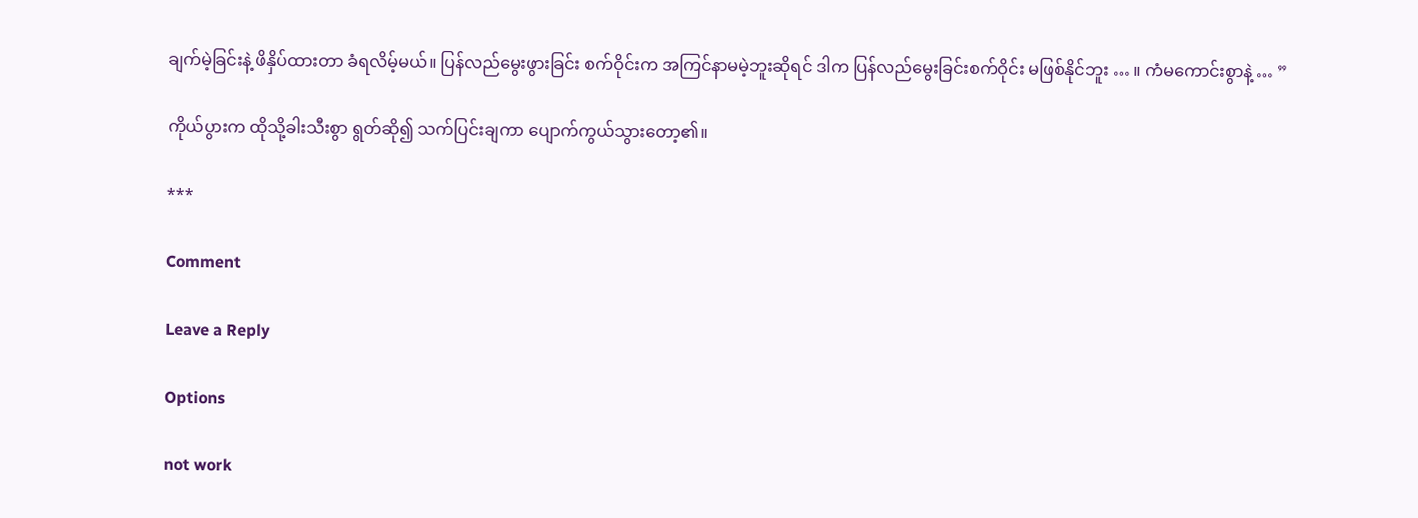ချက်မဲ့ခြင်းနဲ့ ဖိနှိပ်ထားတာ ခံရလိမ့်မယ်။ ပြန်လည်မွေးဖွားခြင်း စက်ဝိုင်းက အကြင်နာမမဲ့ဘူးဆိုရင် ဒါက ပြန်လည်မွေးခြင်းစက်ဝိုင်း မဖြစ်နိုင်ဘူး … ။ ကံမကောင်းစွာနဲ့ … ”

ကိုယ်ပွားက ထိုသို့ခါးသီးစွာ ရွတ်ဆို၍ သက်ပြင်းချကာ ပျောက်ကွယ်သွားတော့၏။

***

Comment

Leave a Reply

Options

not work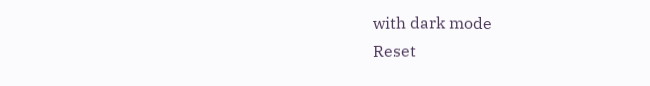with dark mode
Reset